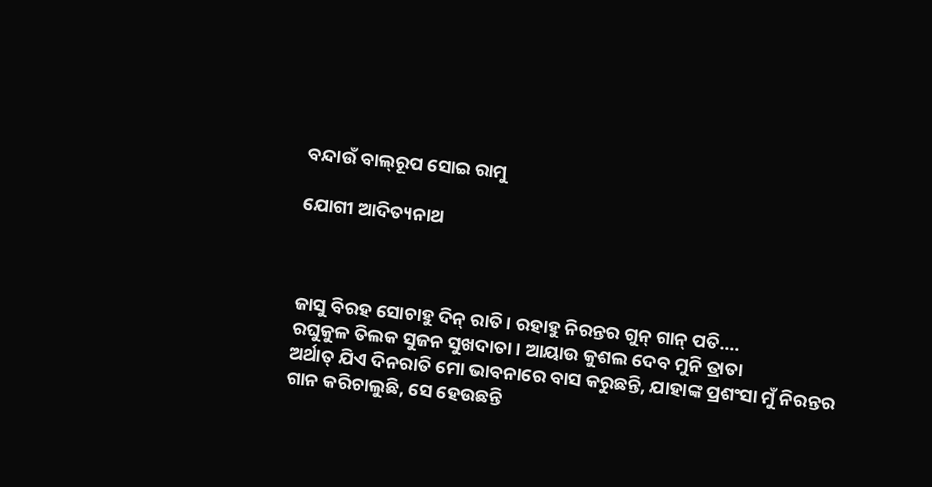ବନ୍ଦାଉଁ ବାଲ୍‌ରୂପ ସୋଇ ରାମୁ

ଯୋଗୀ ଆଦିତ୍ୟନାଥ



ଜାସୁ ବିରହ ସୋଚାହୁ ଦିନ୍‌ ରାତି। ରହାହୁ ନିରନ୍ତର ଗୁନ୍‌ ଗାନ୍‌ ପତି….
ରଘୁକୁଳ ତିଲକ ସୁଜନ ସୁଖଦାତା। ଆୟାଉ କୁଶଲ ଦେବ ମୁନି ତ୍ରାତା
ଅର୍ଥାତ୍‌ ଯିଏ ଦିନରାତି ମୋ ଭାବନାରେ ବାସ କରୁଛନ୍ତି, ଯାହାଙ୍କ ପ୍ରଶଂସା ମୁଁ ନିରନ୍ତର ଗାନ କରିଚାଲୁଛି, ସେ ହେଉଛନ୍ତି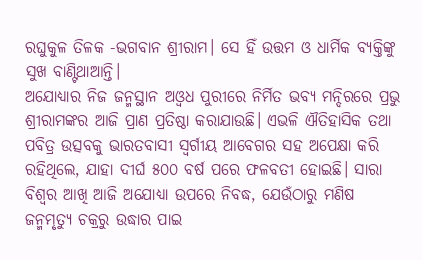ରଘୁକୁଳ ତିଳକ -ଭଗବାନ ଶ୍ରୀରାମ। ସେ ହିଁ ଉତ୍ତମ ଓ ଧାର୍ମିକ ବ୍ୟକ୍ତିଙ୍କୁ ସୁଖ ବାଣ୍ଟିଥାଆନ୍ତି।
ଅଯୋଧ୍ୟାର ନିଜ ଜନ୍ମସ୍ଥାନ ଅଓ୍ବଧ ପୁରୀରେ ନିର୍ମିତ ଭବ୍ୟ ମନ୍ଦିରରେ ପ୍ରଭୁ ଶ୍ରୀରାମଙ୍କର ଆଜି ପ୍ରାଣ ପ୍ରତିଷ୍ଠା କରାଯାଉଛି। ଏଭଳି ଐତିହାସିକ ତଥା ପବିତ୍ର ଉତ୍ସବକୁ ଭାରତବାସୀ ସ୍ବର୍ଗୀୟ ଆବେଗର ସହ ଅପେକ୍ଷା କରି ରହିଥିଲେ, ଯାହା ଦୀର୍ଘ ୫୦୦ ବର୍ଷ ପରେ ଫଳବତୀ ହୋଇଛି। ସାରା ବିଶ୍ୱର ଆଖି ଆଜି ଅଯୋଧ୍ୟା ଉପରେ ନିବଦ୍ଧ, ଯେଉଁଠାରୁ ମଣିଷ ଜନ୍ମମୃତ୍ୟୁ ଚକ୍ରରୁ ଉଦ୍ଧାର ପାଇ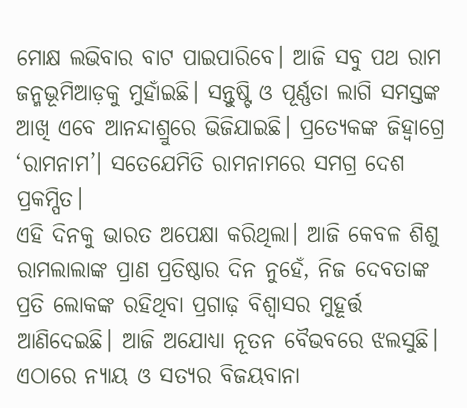ମୋକ୍ଷ ଲଭିବାର ବାଟ ପାଇପାରିବେ। ଆଜି ସବୁ ପଥ ରାମ ଜନ୍ମଭୂମିଆଡ଼କୁ ମୁହାଁଇଛି। ସନ୍ତୁଷ୍ଟି ଓ ପୂର୍ଣ୍ଣତା ଲାଗି ସମସ୍ତଙ୍କ ଆଖି ଏବେ ଆନନ୍ଦାଶ୍ରୁରେ ଭିଜିଯାଇଛି। ପ୍ରତ୍ୟେକଙ୍କ ଜିହ୍ବାଗ୍ରେ ‘ରାମନାମ’। ସତେଯେମିତି ରାମନାମରେ ସମଗ୍ର ଦେଶ ପ୍ରକମ୍ପିତ।
ଏହି ଦିନକୁ ଭାରତ ଅପେକ୍ଷା କରିଥିଲା। ଆଜି କେବଳ ଶିଶୁ ରାମଲାଲାଙ୍କ ପ୍ରାଣ ପ୍ରତିଷ୍ଠାର ଦିନ ନୁହେଁ, ନିଜ ଦେବତାଙ୍କ ପ୍ରତି ଲୋକଙ୍କ ରହିଥିବା ପ୍ରଗାଢ଼ ବିଶ୍ୱାସର ମୁହୂର୍ତ୍ତ ଆଣିଦେଇଛି। ଆଜି ଅଯୋଧ୍ୟା ନୂତନ ବୈଭବରେ ଝଲସୁଛି। ଏଠାରେ ନ୍ୟାୟ ଓ ସତ୍ୟର ବିଜୟବାନା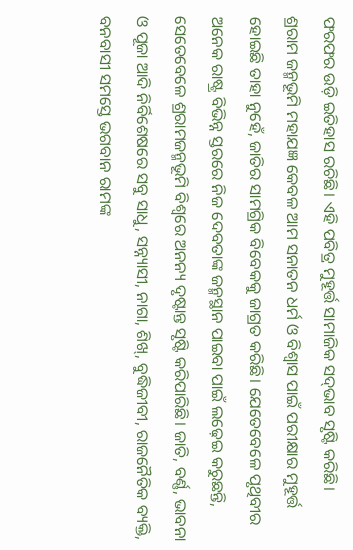ଫରଫର ଉଡ଼ି ଇତିହାସ ରଚିଛି। ଏହି ପବିତ୍ର ମୁହୂର୍ତ୍ତ ସାମାଜିକ ସଦ୍‌ଭାବ ସୃଷ୍ଟି କରିଛି।
ଶ୍ରରାମ ଜନ୍ମଭୂମି ମହାଯଜ୍ଞ କେବଳ ଆମ ସନାତନ ଧର୍ମ ଓ ବିଶ୍ୱାସ ପାଇଁ ପରୀକ୍ଷାର ମୁହୂର୍ତ୍ତ ହୋଇଛି ତାହା ନୁହେଁ, ଜାତିର ସାମଗ୍ରିକ ବିବେକକୁ ଜାଗ୍ରତ କରିଛି। ଯେତେବେଳେ ପୃଥିବୀର ଅନେକ ରାଷ୍ଟ୍ର ବିଭିନ୍ନ ସ୍ତରରେ ନିଜ ଦେବତାଙ୍କ ଜନ୍ମସ୍ଥାନ ପାଇବା ପାଇଁ ଲଢ଼େଇ କରୁଛନ୍ତି, ସେତେବେଳେ ଶ୍ରରାମଜନ୍ମଭୂମି ବିଶ୍ୱରେ ଅନନ୍ୟ ଦୃଷ୍ଟାନ୍ତ ସୃଷ୍ଟି କରିପାରିଛି। ଜାତି, ବର୍ଣ୍ଣ, ଭାବନା ଓ ପୂଜା ଆଦି ନିର୍ବିଶେଷରେ ସବୁ ସାଧୁ, ସନ୍ନ୍ୟାସୀ, ନାଗା, ଶିଖ୍‌, ବୁଦ୍ଧିଜୀବୀ, ରାଜନୈତିକ ବ୍ୟକ୍ତି, ବନବାସୀ ସମସ୍ତେ ଭଗବାନ ରାମଙ୍କ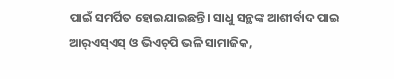ପାଇଁ ସମର୍ପିତ ହୋଇଯାଇଛନ୍ତି। ସାଧୁ ସନ୍ଥଙ୍କ ଆଶୀର୍ବାଦ ପାଇ ଆର୍‌ଏସ୍‌ଏସ୍‌ ଓ ଭିଏଚ୍‌ପି ଭଳି ସାମାଜିକ,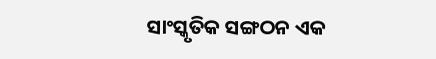ସାଂସ୍କୃତିକ ସଙ୍ଗଠନ ଏକ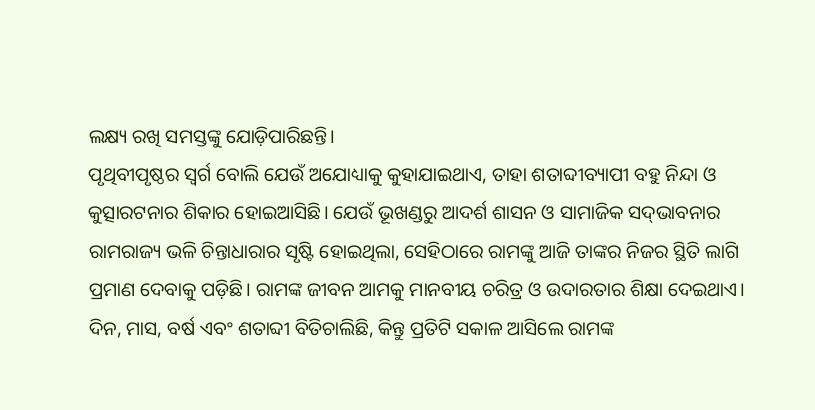ଲକ୍ଷ୍ୟ ରଖି ସମସ୍ତଙ୍କୁ ଯୋଡ଼ିପାରିଛନ୍ତି।
ପୃଥିବୀପୃଷ୍ଠର ସ୍ବର୍ଗ ବୋଲି ଯେଉଁ ଅଯୋଧ୍ୟାକୁ କୁହାଯାଇଥାଏ, ତାହା ଶତାବ୍ଦୀବ୍ୟାପୀ ବହୁ ନିନ୍ଦା ଓ କୁତ୍ସାରଟନାର ଶିକାର ହୋଇଆସିଛି। ଯେଉଁ ଭୂଖଣ୍ଡରୁ ଆଦର୍ଶ ଶାସନ ଓ ସାମାଜିକ ସଦ୍‌ଭାବନାର ରାମରାଜ୍ୟ ଭଳି ଚିନ୍ତାଧାରାର ସୃଷ୍ଟି ହୋଇଥିଲା, ସେହିଠାରେ ରାମଙ୍କୁ ଆଜି ତାଙ୍କର ନିଜର ସ୍ଥିତି ଲାଗି ପ୍ରମାଣ ଦେବାକୁ ପଡ଼ିଛି। ରାମଙ୍କ ଜୀବନ ଆମକୁ ମାନବୀୟ ଚରିତ୍ର ଓ ଉଦାରତାର ଶିକ୍ଷା ଦେଇଥାଏ। ଦିନ, ମାସ, ବର୍ଷ ଏବଂ ଶତାବ୍ଦୀ ବିତିଚାଲିଛି, କିନ୍ତୁ ପ୍ରତିଟି ସକାଳ ଆସିଲେ ରାମଙ୍କ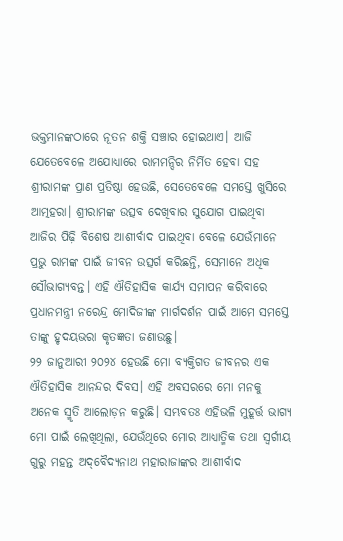ଭକ୍ତମାନଙ୍କଠାରେ ନୂତନ ଶକ୍ତି ସଞ୍ଚାର ହୋଇଥାଏ। ଆଜି ଯେତେବେଳେ ଅଯୋଧ୍ୟାରେ ରାମମନ୍ଦିର ନିର୍ମିତ ହେବା ସହ ଶ୍ରୀରାମଙ୍କ ପ୍ରାଣ ପ୍ରତିଷ୍ଠା ହେଉଛି, ସେତେବେଳେ ସମସ୍ତେ ଖୁସିରେ ଆତ୍ମହରା। ଶ୍ରୀରାମଙ୍କ ଉତ୍ସବ ଦେଖିବାର ସୁଯୋଗ ପାଇଥିବା ଆଜିର ପିଢ଼ି ବିଶେଷ ଆଶୀର୍ବାଦ ପାଇଥିବା ବେଳେ ଯେଉଁମାନେ ପ୍ରଭୁ ରାମଙ୍କ ପାଇଁ ଜୀବନ ଉତ୍ସର୍ଗ କରିଛନ୍ତି, ସେମାନେ ଅଧିକ ସୌଭାଗ୍ୟବନ୍ତ। ଏହି ଐତିହାସିକ କାର୍ଯ୍ୟ ସମାପନ କରିବାରେ ପ୍ରଧାନମନ୍ତ୍ରୀ ନରେନ୍ଦ୍ର ମୋଦିଜୀଙ୍କ ମାର୍ଗଦର୍ଶନ ପାଇଁ ଆମେ ସମସ୍ତେ ତାଙ୍କୁ ହୃଦୟଭରା କୃତଜ୍ଞତା ଜଣାଉଛୁ।
୨୨ ଜାନୁଆରୀ ୨୦୨୪ ହେଉଛି ମୋ ବ୍ୟକ୍ତିଗତ ଜୀବନର ଏକ ଐତିହାସିକ ଆନନ୍ଦର ଦିବସ। ଏହି ଅବସରରେ ମୋ ମନକୁ ଅନେକ ସ୍ମୃତି ଆଲୋଡ଼ନ କରୁଛି। ସମ୍ଭବତଃ ଏହିଭଳି ମୁହୂର୍ତ୍ତ ଭାଗ୍ୟ ମୋ ପାଇଁ ଲେଖିଥିଲା, ଯେଉଁଥିରେ ମୋର ଆଧ୍ୟାତ୍ମିକ ତଥା ସ୍ବର୍ଗୀୟ ଗୁରୁ ମହନ୍ତ ଅଦ୍‌ବୈଦ୍ୟନାଥ ମହାରାଜାଙ୍କର ଆଶୀର୍ବାଦ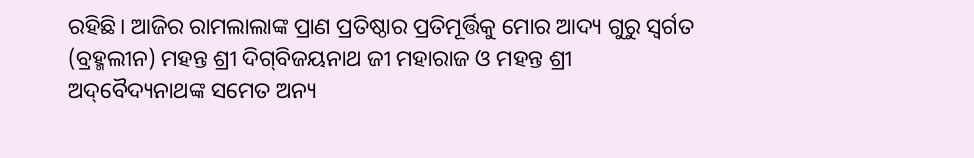ରହିଛି। ଆଜିର ରାମଲାଲାଙ୍କ ପ୍ରାଣ ପ୍ରତିଷ୍ଠାର ପ୍ରତିମୂର୍ତ୍ତିକୁ ମୋର ଆଦ୍ୟ ଗୁରୁ ସ୍ବର୍ଗତ (ବ୍ରହ୍ମଲୀନ) ମହନ୍ତ ଶ୍ରୀ ଦିଗ୍‌ବିଜୟନାଥ ଜୀ ମହାରାଜ ଓ ମହନ୍ତ ଶ୍ରୀ ଅଦ୍‌ବୈଦ୍ୟନାଥଙ୍କ ସମେତ ଅନ୍ୟ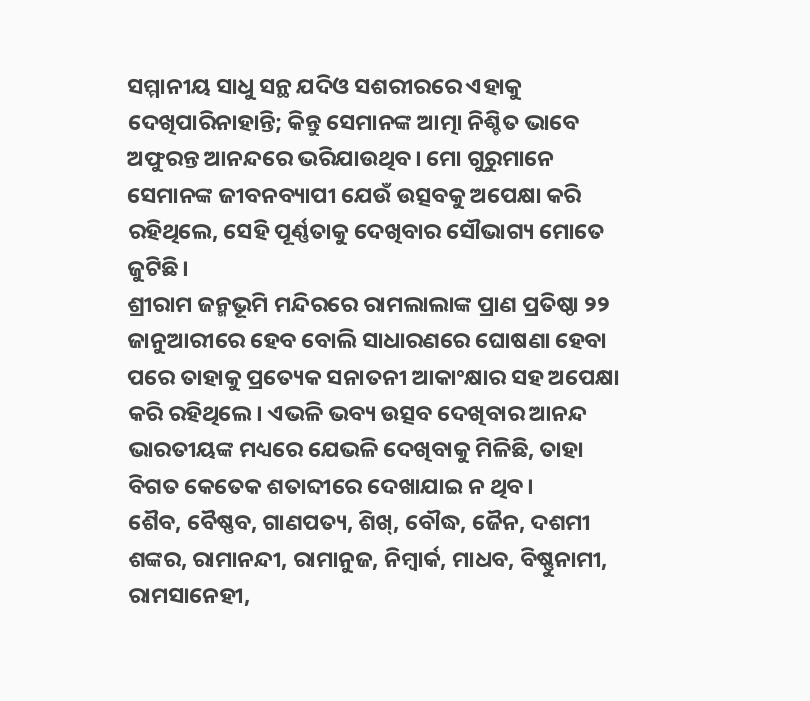ସମ୍ମାନୀୟ ସାଧୁ ସନ୍ଥ ଯଦିଓ ସଶରୀରରେ ଏହାକୁ ଦେଖିପାରିନାହାନ୍ତି; କିନ୍ତୁ ସେମାନଙ୍କ ଆତ୍ମା ନିଶ୍ଚିତ ଭାବେ ଅଫୁରନ୍ତ ଆନନ୍ଦରେ ଭରିଯାଉଥିବ। ମୋ ଗୁରୁମାନେ ସେମାନଙ୍କ ଜୀବନବ୍ୟାପୀ ଯେଉଁ ଉତ୍ସବକୁ ଅପେକ୍ଷା କରି ରହିଥିଲେ, ସେହି ପୂର୍ଣ୍ଣତାକୁ ଦେଖିବାର ସୌଭାଗ୍ୟ ମୋତେ ଜୁଟିଛି।
ଶ୍ରୀରାମ ଜନ୍ମଭୂମି ମନ୍ଦିରରେ ରାମଲାଲାଙ୍କ ପ୍ରାଣ ପ୍ରତିଷ୍ଠା ୨୨ ଜାନୁଆରୀରେ ହେବ ବୋଲି ସାଧାରଣରେ ଘୋଷଣା ହେବା ପରେ ତାହାକୁ ପ୍ରତ୍ୟେକ ସନାତନୀ ଆକାଂକ୍ଷାର ସହ ଅପେକ୍ଷା କରି ରହିଥିଲେ। ଏଭଳି ଭବ୍ୟ ଉତ୍ସବ ଦେଖିବାର ଆନନ୍ଦ ଭାରତୀୟଙ୍କ ମଧ୍ୟରେ ଯେଭଳି ଦେଖିବାକୁ ମିଳିଛି, ତାହା ବିଗତ କେତେକ ଶତାବ୍ଦୀରେ ଦେଖାଯାଇ ନ ଥିବ।
ଶୈବ, ବୈଷ୍ଣବ, ଗାଣପତ୍ୟ, ଶିଖ୍‌, ବୌଦ୍ଧ, ଜୈନ, ଦଶମୀ ଶଙ୍କର, ରାମାନନ୍ଦୀ, ରାମାନୁଜ, ନିମ୍ବାର୍କ, ମାଧବ, ବିଷ୍ଣୁନାମୀ, ରାମସାନେହୀ,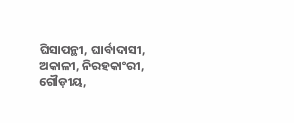ଘିସାପନ୍ଥୀ, ଘାର୍ବାଦାସୀ, ଅକାଳୀ, ନିରହକାଂରୀ, ଗୌଡ଼ୀୟ,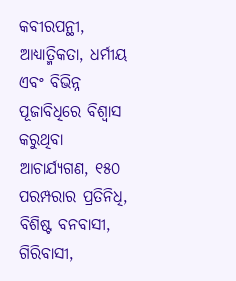କବୀରପନ୍ଥୀ, ଆଧ୍ୟାତ୍ମିକତା, ଧର୍ମୀୟ ଏବଂ ବିଭିନ୍ନ ପୂଜାବିଧିରେ ବିଶ୍ୱାସ କରୁଥିବା ଆଚାର୍ଯ୍ୟଗଣ, ୧୫୦ ପରମ୍ପରାର ପ୍ରତିନିଧି, ବିଶିଷ୍ଟ ବନବାସୀ, ଗିରିବାସୀ,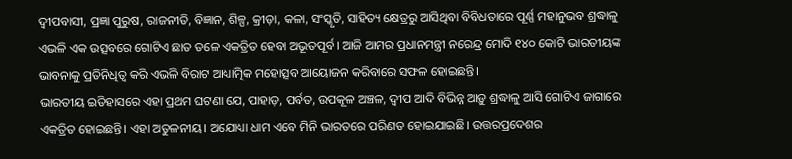ଦ୍ୱୀପବାସୀ, ପ୍ରଜ୍ଞା ପୁରୁଷ, ରାଜନୀତି, ବିଜ୍ଞାନ, ଶିଳ୍ପ, କ୍ରୀଡ଼ା, କଳା, ସଂସ୍କୃତି, ସାହିତ୍ୟ କ୍ଷେତ୍ରରୁ ଆସିଥିବା ବିବିଧତାରେ ପୂର୍ଣ୍ଣ ମହାନୁଭବ ଶ୍ରଦ୍ଧାଳୁ ଏଭଳି ଏକ ଉତ୍ସବରେ ଗୋଟିଏ ଛାତ ତଳେ ଏକତ୍ରିତ ହେବା ଅଭୂତପୂର୍ବ। ଆଜି ଆମର ପ୍ରଧାନମନ୍ତ୍ରୀ ନରେନ୍ଦ୍ର ମୋଦି ୧୪୦ କୋଟି ଭାରତୀୟଙ୍କ ଭାବନାକୁ ପ୍ରତିନିଧିତ୍ୱ କରି ଏଭଳି ବିରାଟ ଆଧ୍ୟାତ୍ମିକ ମହୋତ୍ସବ ଆୟୋଜନ କରିବାରେ ସଫଳ ହୋଇଛନ୍ତି।
ଭାରତୀୟ ଇତିହାସରେ ଏହା ପ୍ରଥମ ଘଟଣା ଯେ, ପାହାଡ଼, ପର୍ବତ, ଉପକୂଳ ଅଞ୍ଚଳ, ଦ୍ୱୀପ ଆଦି ବିଭିନ୍ନ ଆଡ଼ୁ ଶ୍ରଦ୍ଧାଳୁ ଆସି ଗୋଟିଏ ଜାଗାରେ ଏକତ୍ରିତ ହୋଇଛନ୍ତି। ଏହା ଅତୁଳନୀୟ। ଅଯୋଧ୍ୟା ଧାମ ଏବେ ମିନି ଭାରତରେ ପରିଣତ ହୋଇଯାଇଛି। ଉତ୍ତରପ୍ରଦେଶର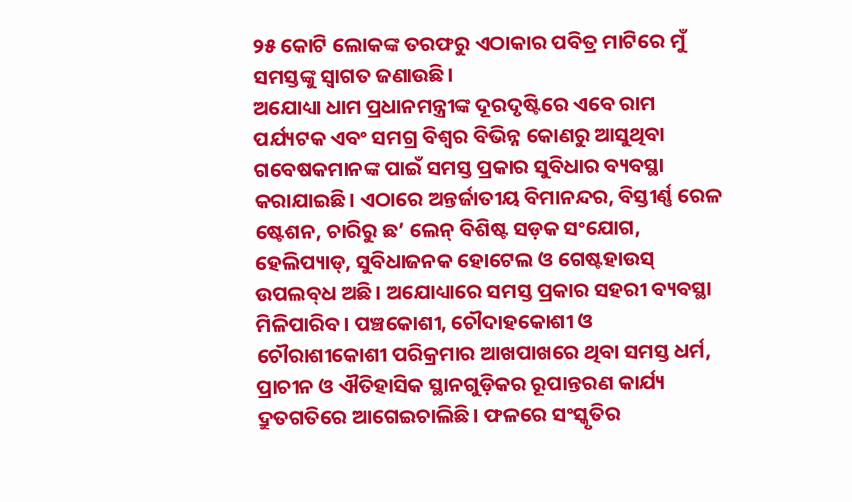୨୫ କୋଟି ଲୋକଙ୍କ ତରଫରୁ ଏଠାକାର ପବିତ୍ର ମାଟିରେ ମୁଁ ସମସ୍ତଙ୍କୁ ସ୍ବାଗତ ଜଣାଉଛି।
ଅଯୋଧ୍ୟା ଧାମ ପ୍ରଧାନମନ୍ତ୍ରୀଙ୍କ ଦୂରଦୃଷ୍ଟିରେ ଏବେ ରାମ ପର୍ଯ୍ୟଟକ ଏବଂ ସମଗ୍ର ବିଶ୍ୱର ବିଭିନ୍ନ କୋଣରୁ ଆସୁଥିବା ଗବେଷକମାନଙ୍କ ପାଇଁ ସମସ୍ତ ପ୍ରକାର ସୁବିଧାର ବ୍ୟବସ୍ଥା କରାଯାଇଛି। ଏଠାରେ ଅନ୍ତର୍ଜାତୀୟ ବିମାନନ୍ଦର, ବିସ୍ତୀର୍ଣ୍ଣ ରେଳ ଷ୍ଟେଶନ, ଚାରିରୁ ଛ’ ଲେନ୍‌ ବିଶିଷ୍ଟ ସଡ଼କ ସଂଯୋଗ, ହେଲିପ୍ୟାଡ୍‌, ସୁବିଧାଜନକ ହୋଟେଲ ଓ ଗେଷ୍ଟହାଉସ୍‌ ଉପଲବ୍‌ଧ ଅଛି। ଅଯୋଧ୍ୟାରେ ସମସ୍ତ ପ୍ରକାର ସହରୀ ବ୍ୟବସ୍ଥା ମିଳିପାରିବ। ପଞ୍ଚକୋଶୀ, ଚୌଦାହକୋଶୀ ଓ ଚୌରାଶୀକୋଶୀ ପରିକ୍ରମାର ଆଖପାଖରେ ଥିବା ସମସ୍ତ ଧର୍ମ, ପ୍ରାଚୀନ ଓ ଐତିହାସିକ ସ୍ଥାନଗୁଡ଼ିକର ରୂପାନ୍ତରଣ କାର୍ଯ୍ୟ ଦ୍ରୁତଗତିରେ ଆଗେଇଚାଲିଛି। ଫଳରେ ସଂସ୍କୃତିର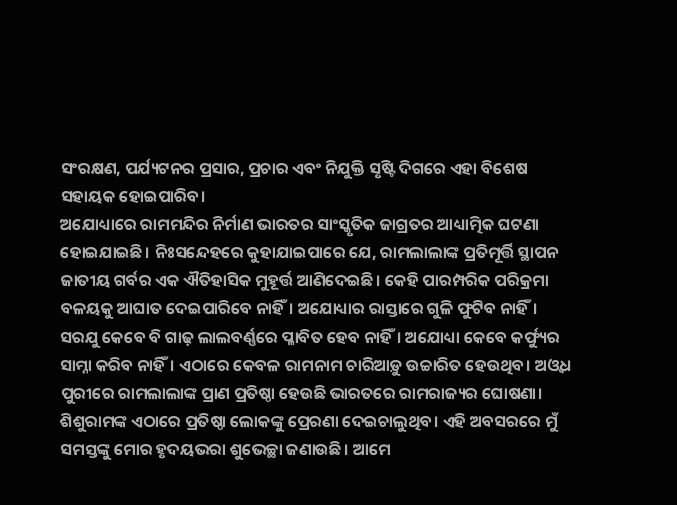ସଂରକ୍ଷଣ, ପର୍ଯ୍ୟଟନର ପ୍ରସାର, ପ୍ରଚାର ଏବଂ ନିଯୁକ୍ତି ସୃଷ୍ଟି ଦିଗରେ ଏହା ବିଶେଷ ସହାୟକ ହୋଇପାରିବ।
ଅଯୋଧ୍ୟାରେ ରାମମନ୍ଦିର ନିର୍ମାଣ ଭାରତର ସାଂସ୍କୃତିକ ଜାଗ୍ରତର ଆଧ୍ୟାତ୍ମିକ ଘଟଣା ହୋଇଯାଇଛି। ନିଃସନ୍ଦେହରେ କୁହାଯାଇପାରେ ଯେ, ରାମଲାଲାଙ୍କ ପ୍ରତିମୂର୍ତ୍ତି ସ୍ଥାପନ ଜାତୀୟ ଗର୍ବର ଏକ ଐତିହାସିକ ମୁହୂର୍ତ୍ତ ଆଣିଦେଇଛି। କେହି ପାରମ୍ପରିକ ପରିକ୍ରମା ବଳୟକୁ ଆଘାତ ଦେଇପାରିବେ ନାହିଁ। ଅଯୋଧ୍ୟାର ରାସ୍ତାରେ ଗୁଳି ଫୁଟିବ ନାହିଁ। ସରଯୁ କେବେ ବି ଗାଢ଼ ଲାଲବର୍ଣ୍ଣରେ ପ୍ଳାବିତ ହେବ ନାହିଁ। ଅଯୋଧ୍ୟା କେବେ କର୍ଫ୍ୟୁର ସାମ୍ନା କରିବ ନାହିଁ। ଏଠାରେ କେବଳ ରାମନାମ ଚାରିଆଡ଼ୁ ଉଚ୍ଚାରିତ ହେଉଥିବ। ଅଓ୍ବଧ ପୁରୀରେ ରାମଲାଲାଙ୍କ ପ୍ରାଣ ପ୍ରତିଷ୍ଠା ହେଉଛି ଭାରତରେ ରାମରାଜ୍ୟର ଘୋଷଣା।
ଶିଶୁରାମଙ୍କ ଏଠାରେ ପ୍ରତିଷ୍ଠା ଲୋକଙ୍କୁ ପ୍ରେରଣା ଦେଇଚାଲୁଥିବ। ଏହି ଅବସରରେ ମୁଁ ସମସ୍ତଙ୍କୁ ମୋର ହୃଦୟଭରା ଶୁଭେଚ୍ଛା ଜଣାଉଛି। ଆମେ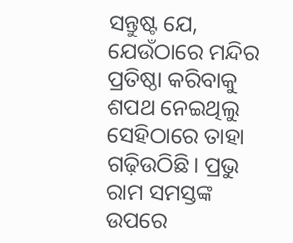ସନ୍ତୁଷ୍ଟ ଯେ, ଯେଉଁଠାରେ ମନ୍ଦିର ପ୍ରତିଷ୍ଠା କରିବାକୁ ଶପଥ ନେଇଥିଲୁ ସେହିଠାରେ ତାହା ଗଢ଼ିଉଠିଛି। ପ୍ରଭୁ ରାମ ସମସ୍ତଙ୍କ ଉପରେ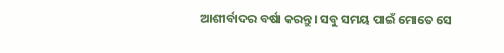ଆଶୀର୍ବାଦର ବର୍ଷା କରନ୍ତୁ। ସବୁ ସମୟ ପାଇଁ ମୋତେ ସେ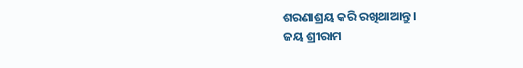ଶରଣାଶ୍ରୟ କରି ରଖିଥାଆନ୍ତୁ।
ଜୟ ଶ୍ରୀରାମ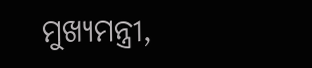ମୁଖ୍ୟମନ୍ତ୍ରୀ,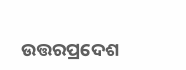ଉତ୍ତରପ୍ରଦେଶ